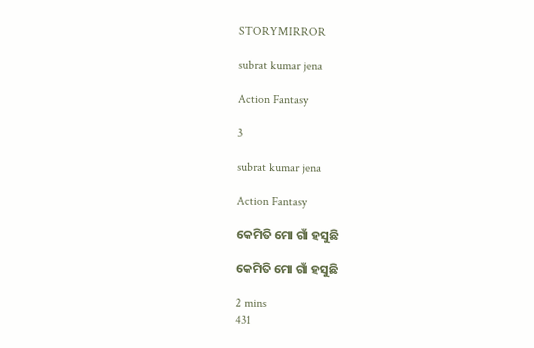STORYMIRROR

subrat kumar jena

Action Fantasy

3

subrat kumar jena

Action Fantasy

କେମିତି ମୋ ଗାଁ ହସୁଛି

କେମିତି ମୋ ଗାଁ ହସୁଛି

2 mins
431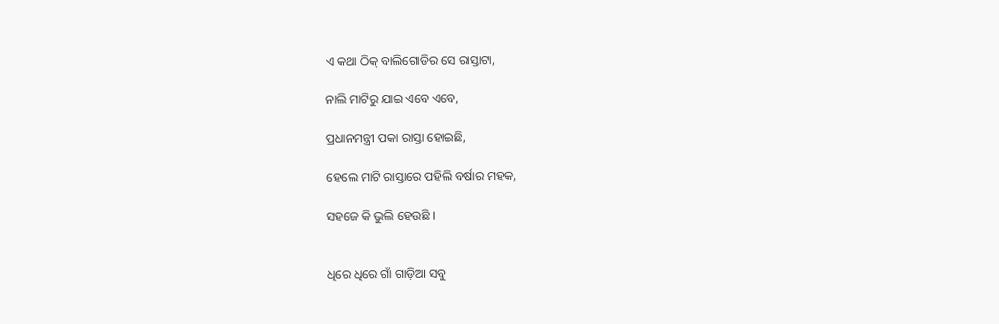ଏ କଥା ଠିକ୍ ବାଲିଗୋଡିର ସେ ରାସ୍ତାଟା,

ନାଲି ମାଟିରୁ ଯାଇ ଏବେ ଏବେ,

ପ୍ରଧାନମନ୍ତ୍ରୀ ପକା ରାସ୍ତା ହୋଇଛି,

ହେଲେ ମାଟି ରାସ୍ତାରେ ପହିଲି ବର୍ଷାର ମହକ,

ସହଜେ କି ଭୁଲି ହେଉଛି ।


ଧିରେ ଧିରେ ଗାଁ ଗାଡ଼ିଆ ସବୁ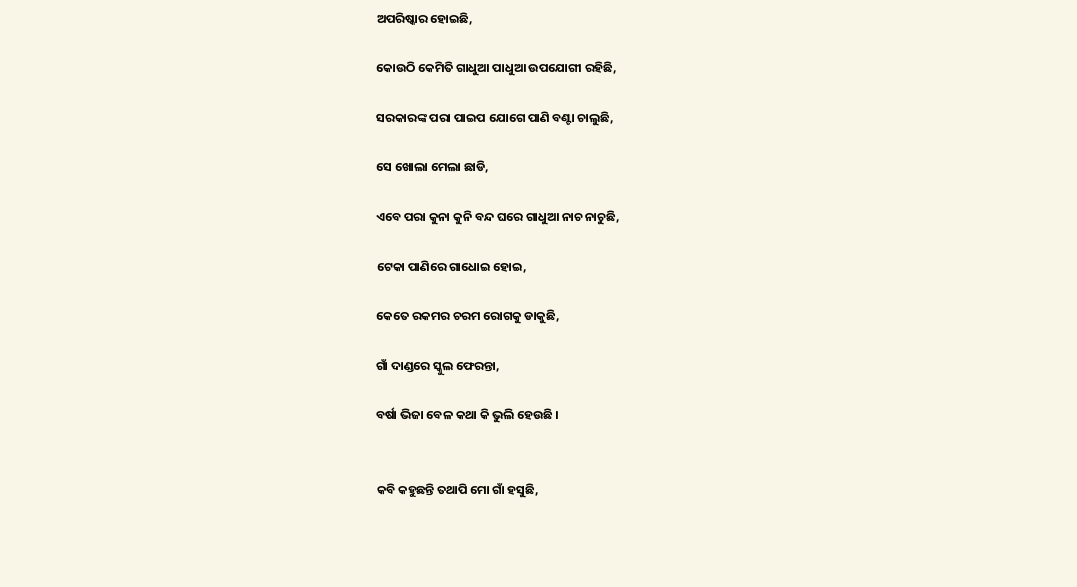ଅପରିଷ୍କାର ହୋଇଛି,

କୋଉଠି କେମିତି ଗାଧୁଆ ପାଧୁଆ ଉପଯୋଗୀ ରହିଛି,

ସରକାରଙ୍କ ପରା ପାଇପ ଯୋଗେ ପାଣି ବଣ୍ଟା ଚାଲୁଛି,

ସେ ଖୋଲା ମେଲା ଛାଡି,

ଏବେ ପରା କୁନା କୁନି ବନ୍ଦ ଘରେ ଗାଧୁଆ ନାଚ ନାଚୁଛି,

ଟେକା ପାଣିରେ ଗାଧୋଇ ହୋଇ,

କେତେ ରକମର ଚରମ ରୋଗକୁ ଡାକୁଛି,

ଗାଁ ଦାଣ୍ଡରେ ସ୍କୁଲ ଫେରନ୍ତା,

ବର୍ଷା ଭିଜା ବେଳ କଥା କି ଭୁଲି ହେଉଛି ।


କବି କହୁଛନ୍ତି ତଥାପି ମୋ ଗାଁ ହସୁଛି,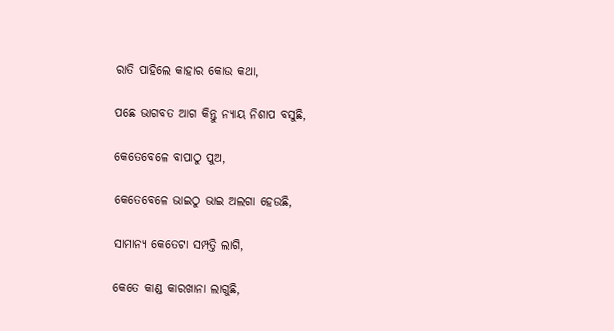ରାତି ପାହିଲେ କାହାର କୋଉ କଥା,

ପଛେ ଭାଗବତ ଆଗ କିନ୍ତୁ ନ୍ୟାୟ ନିଶାପ ବସୁଛି,

କେତେବେଳେ ବାପାଠୁ ପୁଅ,

କେତେବେଳେ ଭାଇଠୁ ଭାଇ ଅଲଗା ହେଉଛି,

ସାମାନ୍ୟ କେତେଟା ସମ୍ପତ୍ତି ଲାଗି,

କେତେ କାଣ୍ଡ କାରଖାନା ଲାଗୁଛି,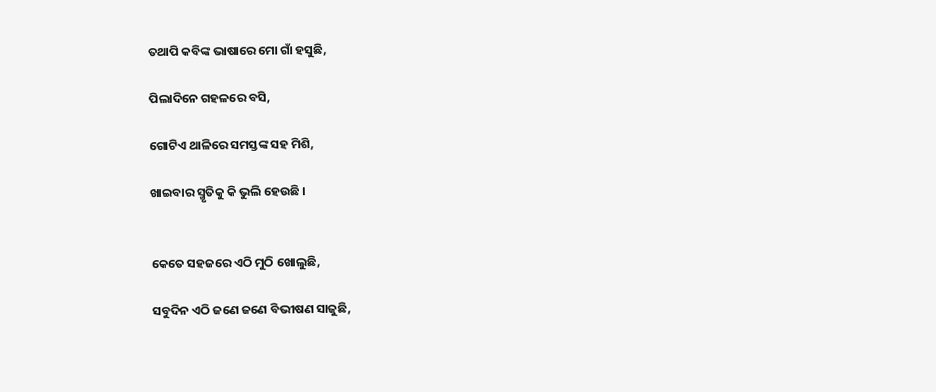ତଥାପି କବିଙ୍କ ଭାଷାରେ ମୋ ଗାଁ ହସୁଛି,

ପିଲାଦିନେ ଗହଳରେ ବସି,

ଗୋଟିଏ ଥାଳିରେ ସମସ୍ତଙ୍କ ସହ ମିଶି,

ଖାଇବାର ସ୍ମୃତିକୁ କି ଭୁଲି ହେଉଛି ।


କେତେ ସହଜରେ ଏଠି ମୁଠି ଖୋଲୁଛି,

ସବୁଦିନ ଏଠି ଜଣେ ଜଣେ ବିଭୀଷଣ ସାଜୁଛି,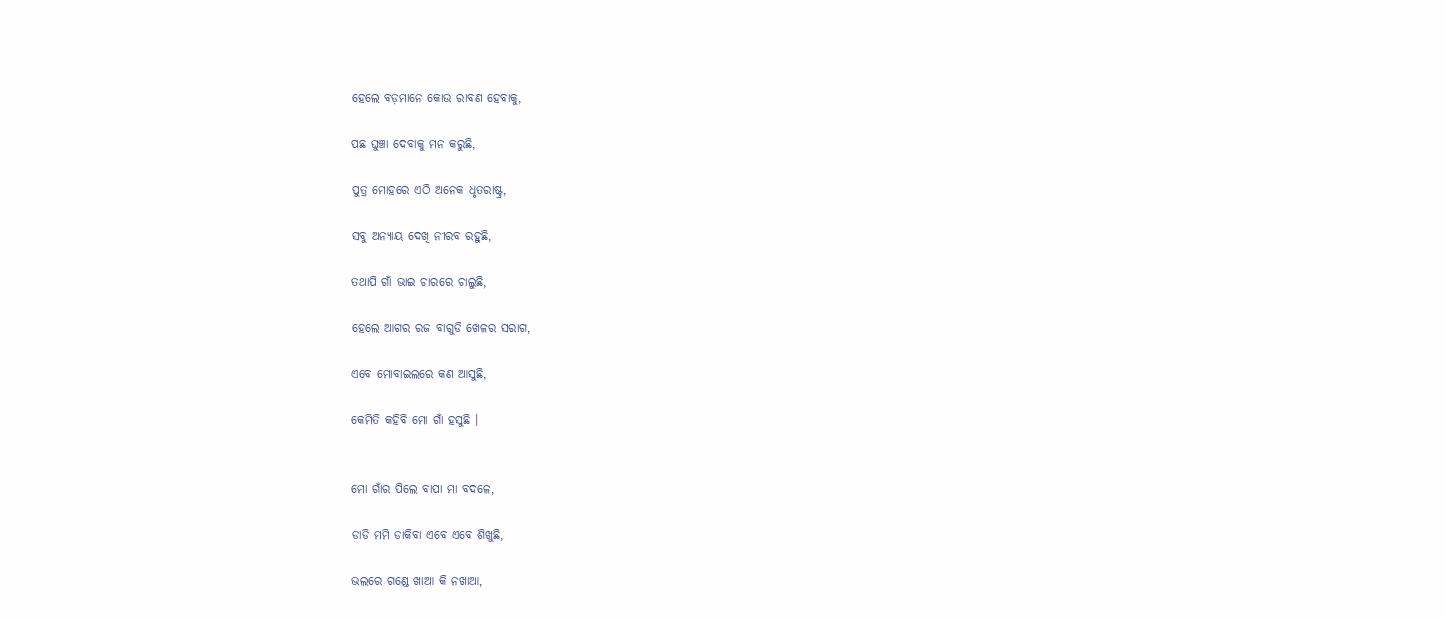ହେଲେ ବଡ଼ମାନେ କୋଉ ରାବଣ ହେବାକୁ,

ପଛ ଘୁଞ୍ଚା ଦେବାକୁ ମନ କରୁଛି,

ପୁତ୍ର ମୋହରେ ଏଠି ଅନେକ ଧୃତରାଷ୍ଟ୍ର,

ସବୁ ଅନ୍ୟାୟ ଦେଖି ନୀରବ ରହୁଛି,

ତଥାପି ଗାଁ ଭାଇ ଚାରରେ ଚାଲୁଛି,

ହେଲେ ଆଗର ରଜ ବାଗୁଡି ଖେଳର ସରାଗ,

ଏବେ ମୋବାଇଲରେ କଣ ଆସୁଛି,

କେମିତି କହିବି ମୋ ଗାଁ ହସୁଛି ।


ମୋ ଗାଁର ପିଲେ ବାପା ମା ବଦଳେ,

ଡାଡି ମମି ଡାକିବା ଏବେ ଏବେ ଶିଖୁଛି,

ଭଲରେ ଗଣ୍ଡେ ଖାଆ କି ନଖାଆ,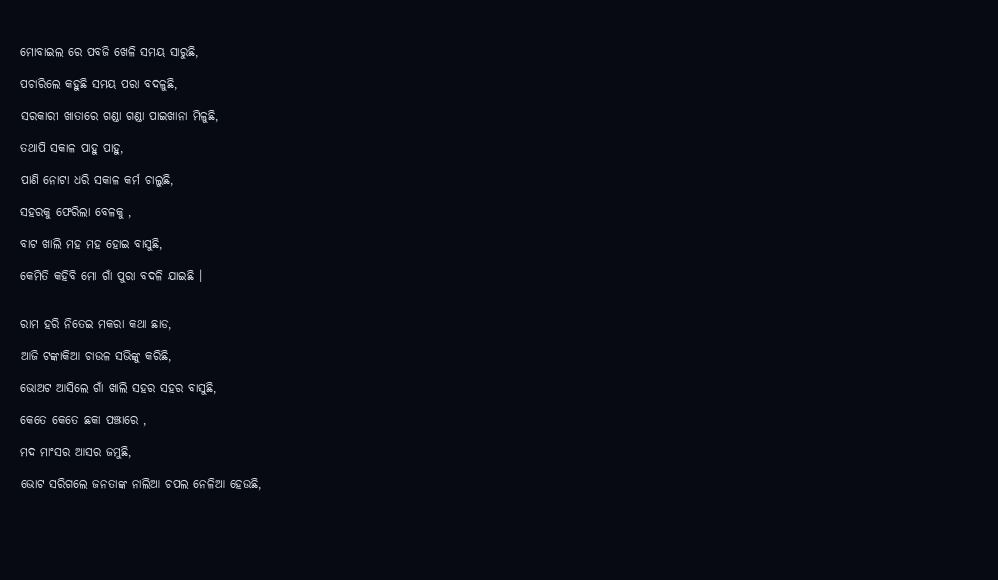ମୋବାଇଲ ରେ ପବଜି ଖେଳି ସମୟ ସାରୁଛି,

ପଚାରିଲେ କହୁଛି ସମୟ ପରା ବଦଳୁଛି,

ସରକାରୀ ଖାତାରେ ଗଣ୍ଡା ଗଣ୍ଡା ପାଇଖାନା ମିଳୁଛି,

ତଥାପି ସକାଳ ପାହୁ ପାହୁ,

ପାଣି ନୋଟା ଧରି ସକାଳ କର୍ମ ଚାଲୁଛି,

ସହରକୁ ଫେରିଲା ବେଳକୁ ,

ବାଟ ଖାଲି ମହ ମହ ହୋଇ ବାସୁଛି,

କେମିତି କହିବି ମୋ ଗାଁ ପୁରା ବଦଳି ଯାଇଛି ।


ରାମ ହରି ନିତେଇ ମକରା କଥା ଛାଡ,

ଆଜି ଟଙ୍କାକିଆ ଚାଉଳ ସଭିଙ୍କୁ କରିଛି,

ଭୋଅଟ ଆସିଲେ ଗାଁ ଖାଲି ସହର ସହର ବାସୁଛି,

କେତେ କେତେ ଛକା ପଞ୍ଝାରେ ,

ମଦ ମାଂସର ଆସର ଜମୁଛି,

ଭୋଟ ସରିଗଲେ ଜନତାଙ୍କ ନାଲିଆ ଚପଲ ନେଳିଆ ହେଉଛି,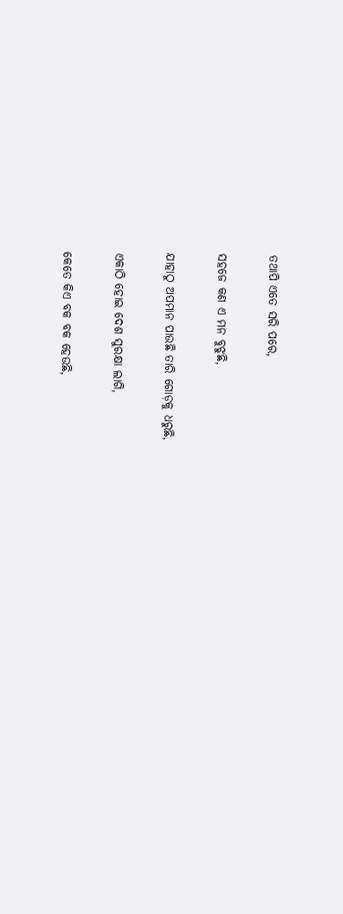ତଥାପି ଏତେ ସରି ପରେ,

ସହଜେ କଣ ଏ ମନ ବୁଝୁଛି,

ଯାହାଠୁ ଅପମାନ ପାଉଛି ତାରି ଗୋଡ଼କୁ ଧରୁଛି,

ଏକାଠି ହୋଇ ଦେଶ ସୁରକ୍ଷା ଲାଗି,

କେତେ କିଏ ବକ ବକ ହେଉଛି,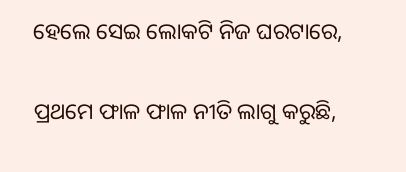ହେଲେ ସେଇ ଲୋକଟି ନିଜ ଘରଟାରେ,

ପ୍ରଥମେ ଫାଳ ଫାଳ ନୀତି ଲାଗୁ କରୁଛି,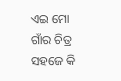ଏଇ ମୋ ଗାଁର ଚିତ୍ର ସହଜେ କି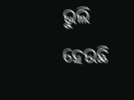ଭୁଲି ହେଉଛି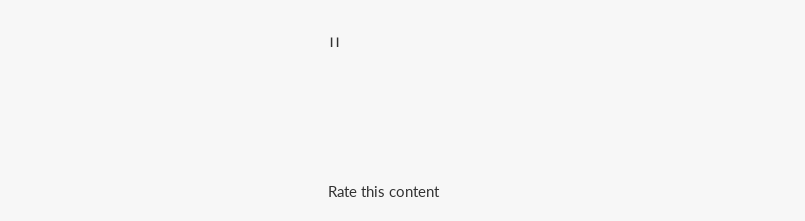।।




Rate this content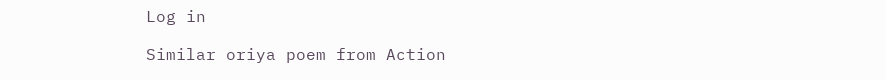Log in

Similar oriya poem from Action